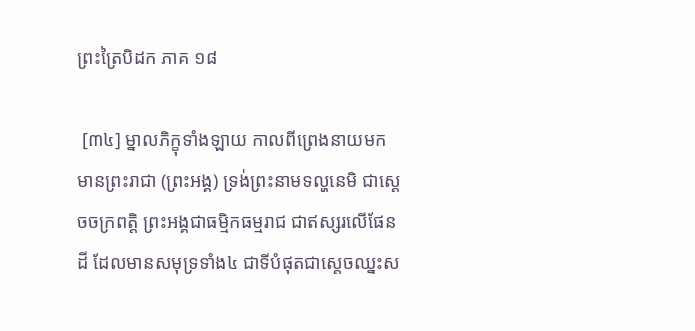ព្រះត្រៃបិដក ភាគ ១៨

 [៣៤] ម្នាលភិក្ខុទាំងឡាយ កាលពីព្រេងនាយមក មានព្រះរាជា (ព្រះអង្គ) ទ្រង់ព្រះនាមទល្ហនេមិ ជាស្តេចចក្រពត្តិ ព្រះអង្គជាធម្មិកធម្មរាជ ជាឥស្សរលើផែនដី ដែលមានសមុទ្រទាំង៤ ជាទីបំផុតជាស្តេចឈ្នះស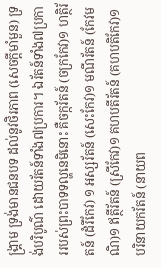ង្គ្រាម ទ្រង់មានជនបទ ដល់នូវថិរភាព (សេចក្តីមាំមួន) ទ្រង់បរិបូណ៌ ដោយរ័តន៍ទាំង៧ប្រការ។ ឯរ័តន៍ទាំង៧ប្រការរបស់ព្រះបាទទល្ហនេមិនោះ គឺចក្ករ័តន៍ (ចក្រកែវ)១ ហត្ថិរ័តន៍ (ដំរីកែវ) ១ អស្សរ័តន៍ (សេះកែវ)១ មណីរ័តន៍ (កែវមណិ)១ ឥត្ថីរ័តន៍ (ស្រីកែវ)១ គហបតីរ័តន៍ (គហបតិកែវ)១ បរិនាយករ័តន៍ (នាយព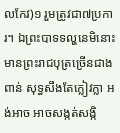លកែវ)១ រួមត្រូវជា៧ប្រការ។ ឯព្រះបាទទល្ហនេមិនោះ មានព្រះរាជបុត្រច្រើនជាងពាន់ សុទ្ធសឹងតែក្លៀវក្លា អង់អាច អាចសង្កត់សង្កិ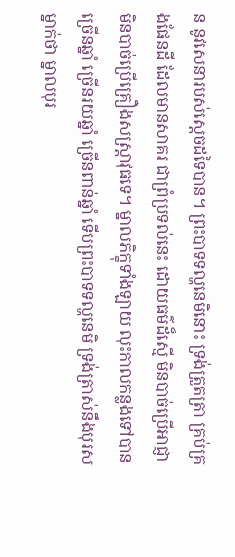ន នូវសេនារបស់ស្តេចដទៃបាន។ ព្រះបាទទល្ហនេមិនោះ ទ្រង់ត្រួតត្រា គ្រប់គ្រងផែនដី ដែលមានសាគរ ជាព្រំប្រទល់នេះ ដោយធម៌ដ៏ស្មើ មិនបាច់ប្រើអាជ្ញា មិនបាច់ប្រើគ្រឿងសស្ត្រាវុធទេ។ ម្នាលភិក្ខុទាំងឡាយ លុះកាលកន្លងទៅបានច្រើនឆ្នាំ ច្រើនរយឆ្នាំ ច្រើនពាន់ឆ្នាំ ទើបព្រះបាទទល្ហនេមិ ទ្រង់ត្រាស់នឹងបុរសម្នាក់ថា ម្នាលបុរ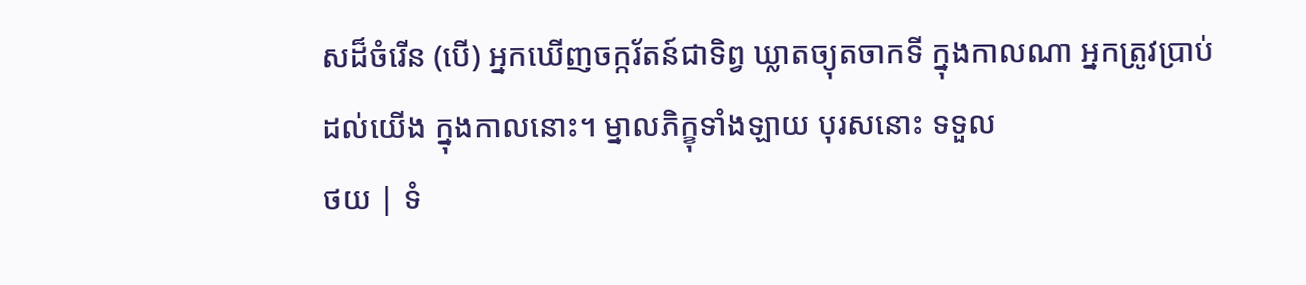សដ៏ចំរើន (បើ) អ្នកឃើញចក្ករ័តន៍ជាទិព្វ ឃ្លាតច្យុតចាកទី ក្នុងកាលណា អ្នកត្រូវប្រាប់ដល់យើង ក្នុងកាលនោះ។ ម្នាលភិក្ខុទាំងឡាយ បុរសនោះ ទទួល
ថយ | ទំ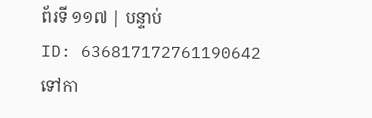ព័រទី ១១៧ | បន្ទាប់
ID: 636817172761190642
ទៅកា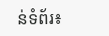ន់ទំព័រ៖